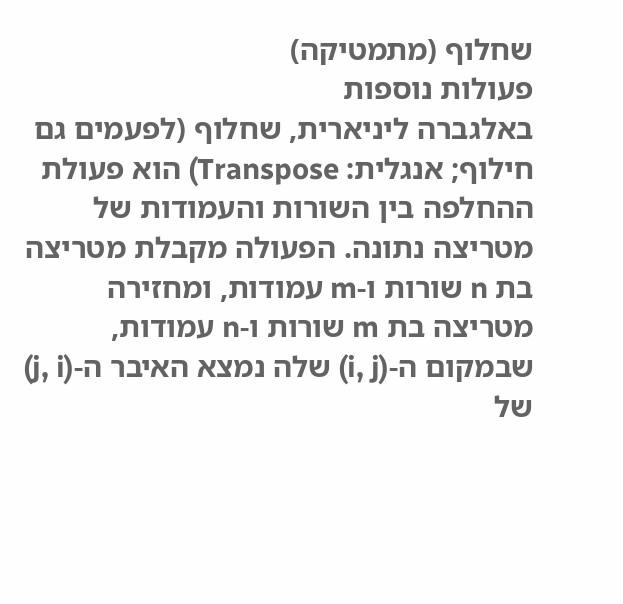שחלוף (מתמטיקה)
פעולות נוספות
באלגברה ליניארית, שחלוף (לפעמים גם חילוף; אנגלית: Transpose) הוא פעולת ההחלפה בין השורות והעמודות של מטריצה נתונה. הפעולה מקבלת מטריצה בת n שורות ו-m עמודות, ומחזירה מטריצה בת m שורות ו-n עמודות, שבמקום ה-(i, j) שלה נמצא האיבר ה-(j, i) של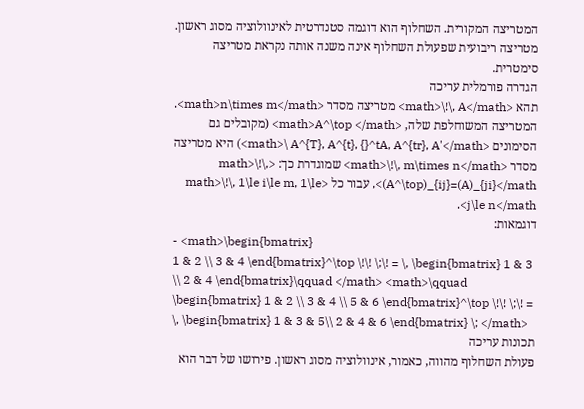המטריצה המקורית. השחלוף הוא דוגמה סטנדרטית לאינוולוציה מסוג ראשון. מטריצה ריבועית שפעולת השחלוף אינה משנה אותה נקראת מטריצה סימטרית.
הגדרה פורמלית עריכה
תהא <math>\!\, A</math> מטריצה מסדר <math>n\times m</math>. המטריצה המשוחלפת שלה, <math>A^\top </math> (מקובלים גם הסימונים <math>\ A^{T}, A^{t}, {}^tA, A^{tr}, A'</math>) היא מטריצה מסדר <math>\!\, m\times n</math> שמוגדרת כך: <math>\!\, (A^\top)_{ij}=(A)_{ji}</math>, עבור כל <math>\!\, 1\le i\le m, 1\le j\le n</math>.
דוגמאות:
- <math>\begin{bmatrix}
1 & 2 \\ 3 & 4 \end{bmatrix}^\top \!\! \;\! = \, \begin{bmatrix} 1 & 3 \\ 2 & 4 \end{bmatrix}\qquad </math> <math>\qquad \begin{bmatrix} 1 & 2 \\ 3 & 4 \\ 5 & 6 \end{bmatrix}^\top \!\! \;\! = \, \begin{bmatrix} 1 & 3 & 5\\ 2 & 4 & 6 \end{bmatrix} \; </math>
תכונות עריכה
פעולת השחלוף מהווה, כאמור, אינוולוציה מסוג ראשון. פירושו של דבר הוא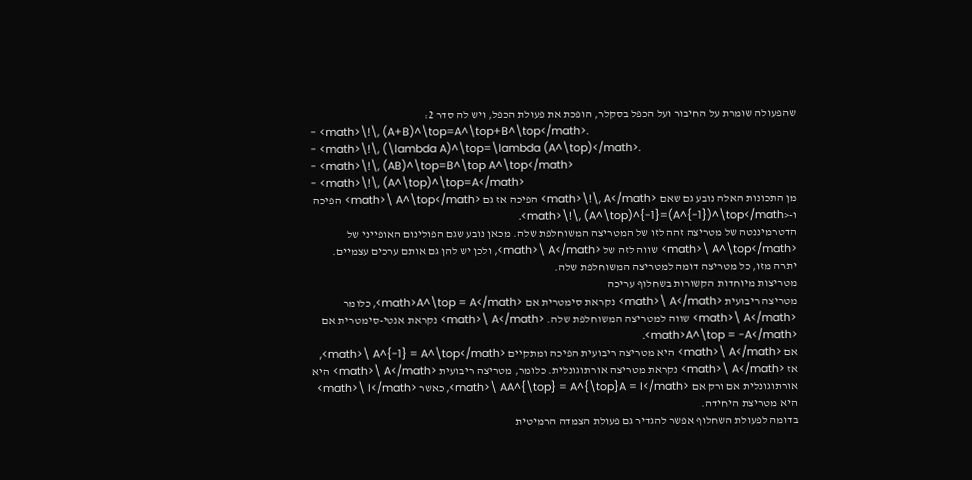שהפעולה שומרת על החיבור ועל הכפל בסקלר, הופכת את פעולת הכפל, ויש לה סדר 2:
- <math>\!\, (A+B)^\top=A^\top+B^\top</math>.
- <math>\!\, (\lambda A)^\top=\lambda (A^\top)</math>.
- <math>\!\, (AB)^\top=B^\top A^\top</math>
- <math>\!\, (A^\top)^\top=A</math>
מן התכונות האלה נובע גם שאם <math>\!\, A</math> הפיכה אז גם <math>\ A^\top</math> הפיכה ו-<math>\!\, (A^\top)^{-1}=(A^{-1})^\top</math>.
הדטרמיננטה של מטריצה זהה לזו של המטריצה המשוחלפת שלה. מכאן נובע שגם הפולינום האופייני של <math>\ A^\top</math> שווה לזה של <math>\ A</math>, ולכן יש להן גם אותם ערכים עצמיים. יתרה מזו, כל מטריצה דומה למטריצה המשוחלפת שלה.
מטריצות מיוחדות הקשורות בשחלוף עריכה
מטריצה ריבועית <math>\ A</math> נקראת סימטרית אם <math>A^\top = A</math>, כלומר <math>\ A</math> שווה למטריצה המשוחלפת שלה. <math>\ A</math> נקראת אנטי-סימטרית אם <math>A^\top = -A</math>.
אם <math>\ A</math> היא מטריצה ריבועית הפיכה ומתקיים <math>\ A^{-1} = A^\top</math>, אז <math>\ A</math> נקראת מטריצה אורתוגונלית. כלומר, מטריצה ריבועית <math>\ A</math> היא אורתוגונלית אם ורק אם <math>\ AA^{\top} = A^{\top}A = I</math>, כאשר <math>\ I</math> היא מטריצת היחידה.
בדומה לפעולת השחלוף אפשר להגדיר גם פעולת הצמדה הרמיטית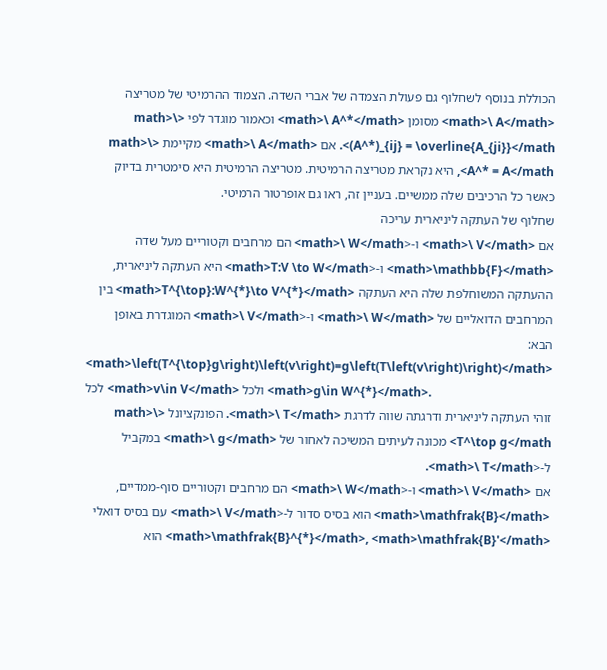הכוללת בנוסף לשחלוף גם פעולת הצמדה של אברי השדה. הצמוד ההרמיטי של מטריצה <math>\ A</math> מסומן <math>\ A^*</math> וכאמור מוגדר לפי <math>\ (A^*)_{ij} = \overline{A_{ji}}</math>. אם <math>\ A</math> מקיימת <math>\ A^* = A</math>, היא נקראת מטריצה הרמיטית. מטריצה הרמיטית היא סימטרית בדיוק כאשר כל הרכיבים שלה ממשיים. בעניין זה, ראו גם אופרטור הרמיטי.
שחלוף של העתקה ליניארית עריכה
אם <math>\ V</math> ו-<math>\ W</math> הם מרחבים וקטוריים מעל שדה <math>\mathbb{F}</math> ו-<math>T:V \to W</math> היא העתקה ליניארית, ההעתקה המשוחלפת שלה היא העתקה <math>T^{\top}:W^{*}\to V^{*}</math> בין המרחבים הדואליים של <math>\ W</math> ו-<math>\ V</math> המוגדרת באופן הבא:
<math>\left(T^{\top}g\right)\left(v\right)=g\left(T\left(v\right)\right)</math> לכל <math>v\in V</math> ולכל <math>g\in W^{*}</math>.
זוהי העתקה ליניארית ודרגתה שווה לדרגת <math>\ T</math>. הפונקציונל <math>\ T^\top g</math> מכונה לעיתים המשיכה לאחור של <math>\ g</math> במקביל ל-<math>\ T</math>.
אם <math>\ V</math> ו-<math>\ W</math> הם מרחבים וקטוריים סוף-ממדיים, <math>\mathfrak{B}</math> הוא בסיס סדור ל-<math>\ V</math> עם בסיס דואלי <math>\mathfrak{B}^{*}</math>, <math>\mathfrak{B}'</math> הוא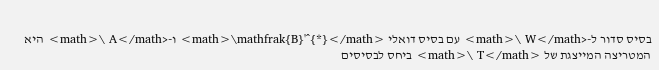בסיס סדור ל-<math>\ W</math> עם בסיס דואלי <math>\mathfrak{B}'^{*}</math> ו-<math>\ A</math> היא המטריצה המייצגת של <math>\ T</math> ביחס לבסיסים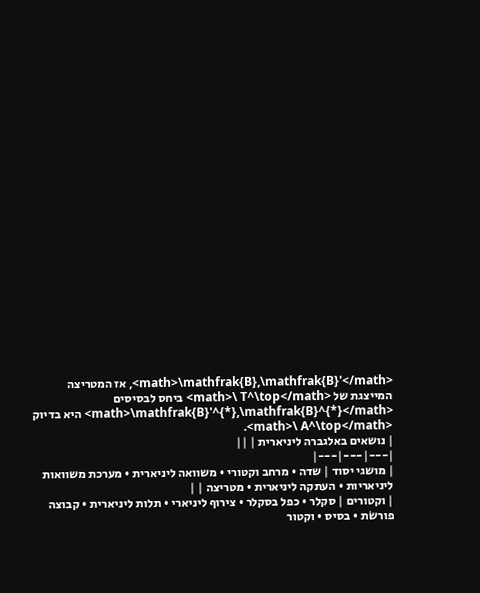<math>\mathfrak{B},\mathfrak{B}'</math>, אז המטריצה המייצגת של <math>\ T^\top</math> ביחס לבסיסים <math>\mathfrak{B}'^{*},\mathfrak{B}^{*}</math> היא בדיוק <math>\ A^\top</math>.
| נושאים באלגברה ליניארית | ||
|---|---|---|
| מושגי יסוד | שדה • מרחב וקטורי • משוואה ליניארית • מערכת משוואות ליניאריות • העתקה ליניארית • מטריצה | |
| וקטורים | סקלר • כפל בסקלר • צירוף ליניארי • תלות ליניארית • קבוצה פורשֹת • בסיס • וקטור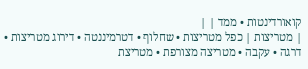קואורדינטות • ממד | |
| מטריצות | כפל מטריצות • שחלוף • דטרמיננטה • דירוג מטריצות • דרגה • עקבה • מטריצה מצורפת • מטריצת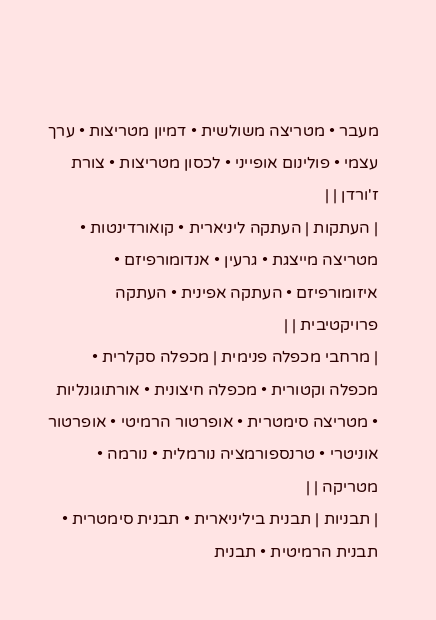מעבר • מטריצה משולשית • דמיון מטריצות • ערך עצמי • פולינום אופייני • לכסון מטריצות • צורת ז'ורדן | |
| העתקות | העתקה ליניארית • קואורדינטות • מטריצה מייצגת • גרעין • אנדומורפיזם • איזומורפיזם • העתקה אפינית • העתקה פרויקטיבית | |
| מרחבי מכפלה פנימית | מכפלה סקלרית • מכפלה וקטורית • מכפלה חיצונית • אורתוגונליות • מטריצה סימטרית • אופרטור הרמיטי • אופרטור אוניטרי • טרנספורמציה נורמלית • נורמה • מטריקה | |
| תבניות | תבנית ביליניארית • תבנית סימטרית • תבנית הרמיטית • תבנית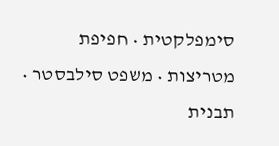סימפלקטית • חפיפת מטריצות • משפט סילבסטר • תבנית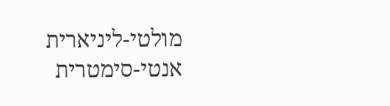מולטי-ליניארית אנטי-סימטרית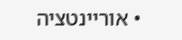• אוריינטציה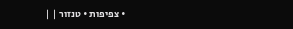• צפיפות • טנזור | |